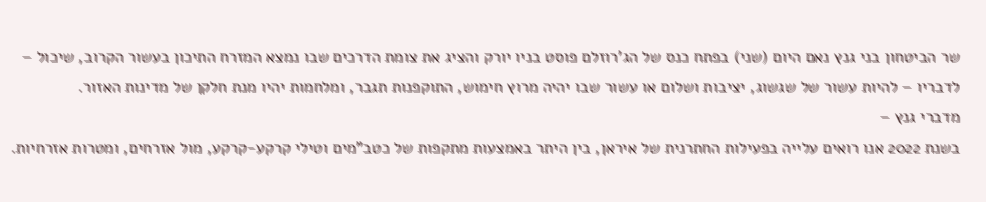שר הביטחון בני גנץ נאם היום (שני) בפתח כנס של הג'רוזלם פוסט בניו יורק והציג את צומת הדרכים שבו נמצא המזרח התיכון בעשור הקרוב, שיכול – לדבריו – להיות עשור של שגשוג, יציבות ושלום או עשור שבו יהיה מרוץ חימוש, התוקפנות תגבר, ומלחמות יהיו מנת חלקן של מדינות האזור.
מדברי גנץ –
בשנת 2022 אנו רואים עלייה בפעילות החתרנית של איראן, בין היתר באמצעות מתקפות של כטב"מים וטילי קרקע-קרקע, מול אזרחים, ומטרות אזרחיות.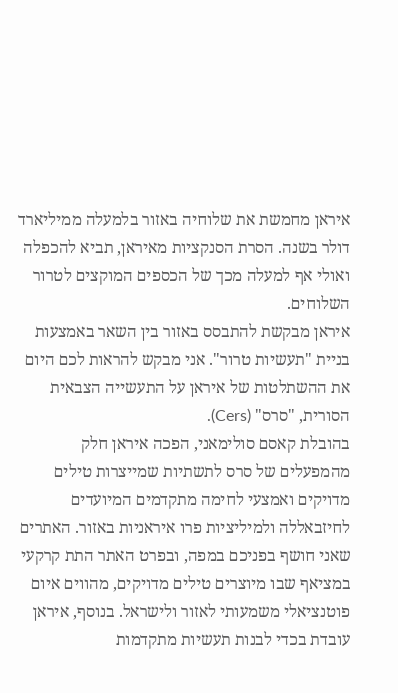איראן מחמשת את שלוחיה באזור בלמעלה ממיליארד דולר בשנה. הסרת הסנקציות מאיראן, תביא להכפלה ואולי אף למעלה מכך של הכספים המוקצים לטרור השלוחים.
איראן מבקשת להתבסס באזור בין השאר באמצעות בניית "תעשיות טרור". אני מבקש להראות לכם היום את ההשתלטות של איראן על התעשייה הצבאית הסורית, "סרס" (Cers).
בהובלת קאסם סולימאני, הפכה איראן חלק מהמפעלים של סרס לתשתיות שמייצרות טילים מדויקים ואמצעי לחימה מתקדמים המיועדים לחיזבאללה ולמיליציות פרו איראניות באזור. האתרים שאני חושף בפניכם במפה, ובפרט האתר התת קרקעי במציאף שבו מיוצרים טילים מדויקים, מהווים איום פוטנציאלי משמעותי לאזור ולישראל. בנוסף, איראן עובדת בכדי לבנות תעשיות מתקדמות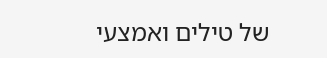של טילים ואמצעי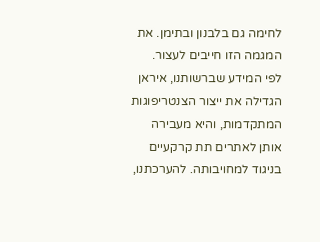לחימה גם בלבנון ובתימן. את המגמה הזו חייבים לעצור.
לפי המידע שברשותנו, איראן הגדילה את ייצור הצנטריפוגות המתקדמות, והיא מעבירה אותן לאתרים תת קרקעיים בניגוד למחויבותה. להערכתנו,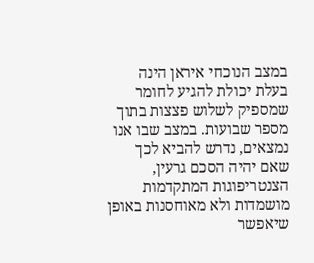במצב הנוכחי איראן הינה בעלת יכולת להגיע לחומר שמספיק לשלוש פצצות בתוך מספר שבועות. במצב שבו אנו נמצאים, נדרש להביא לכך שאם יהיה הסכם גרעין, הצנטריפוגות המתקדמות מושמדות ולא מאוחסנות באופן שיאפשר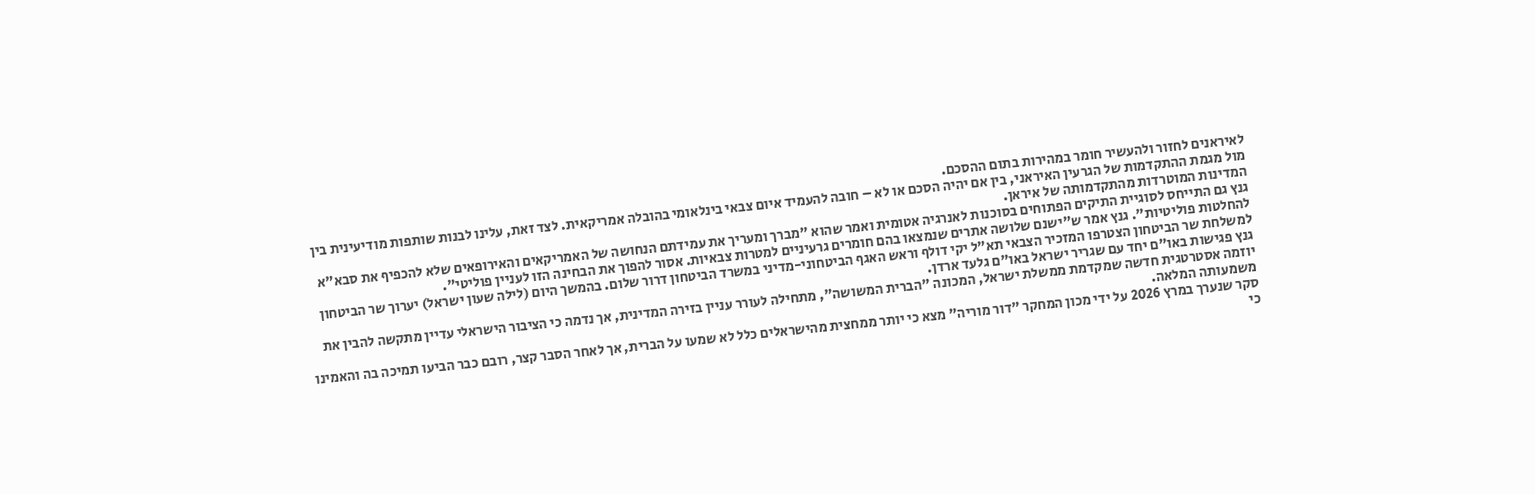לאיראנים לחזור ולהעשיר חומר במהירות בתום ההסכם.
מול מגמת ההתקדמות של הגרעין האיראני, בין אם יהיה הסכם או לא – חובה להעמיד איום צבאי בינלאומי בהובלה אמריקאית. לצד זאת, עלינו לבנות שותפות מודיעינית בין המדינות המוטרדות מהתקדמותה של איראן.
גנץ גם התייחס לסוגיית התיקים הפתוחים בסוכנות לאנרגיה אטומית ואמר שהוא "מברך ומעריך את עמידתם הנחושה של האמריקאים והאירופאים שלא להכפיף את סבא"א להחלטות פוליטיות". גנץ אמר ש"ישנם שלושה אתרים שנמצאו בהם חומרים גרעיניים למטרות צבאיות. אסור להפוך את הבחינה הזו לעניין פוליטי".
למשלחת שר הביטחון הצטרפו המזכיר הצבאי תא"ל יקי דולף וראש האגף הביטחוני-מדיני במשרד הביטחון דרור שלום. בהמשך היום (לילה שעון ישראל) יערוך שר הביטחון גנץ פגישות באו"ם יחד עם שגריר ישראל באו"ם גלעד ארדן.
יוזמה אסטרטגית חדשה שמקדמת ממשלת ישראל, המכונה "הברית המשושה", מתחילה לעורר עניין בזירה המדינית, אך נדמה כי הציבור הישראלי עדיין מתקשה להבין את משמעותה המלאה.
סקר שנערך במרץ 2026 על ידי מכון המחקר "דור מוריה" מצא כי יותר ממחצית מהישראלים כלל לא שמעו על הברית, אך לאחר הסבר קצר, רובם כבר הביעו תמיכה בה והאמינו כי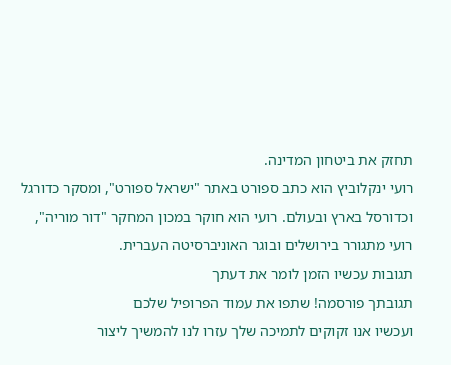תחזק את ביטחון המדינה.
רועי ינקלוביץ הוא כתב ספורט באתר "ישראל ספורט", ומסקר כדורגל וכדורסל בארץ ובעולם. רועי הוא חוקר במכון המחקר "דור מוריה", רועי מתגורר בירושלים ובוגר האוניברסיטה העברית.
תגובות עכשיו הזמן לומר את דעתך
תגובתך פורסמה! שתפו את עמוד הפרופיל שלכם
ועכשיו אנו זקוקים לתמיכה שלך עזרו לנו להמשיך ליצור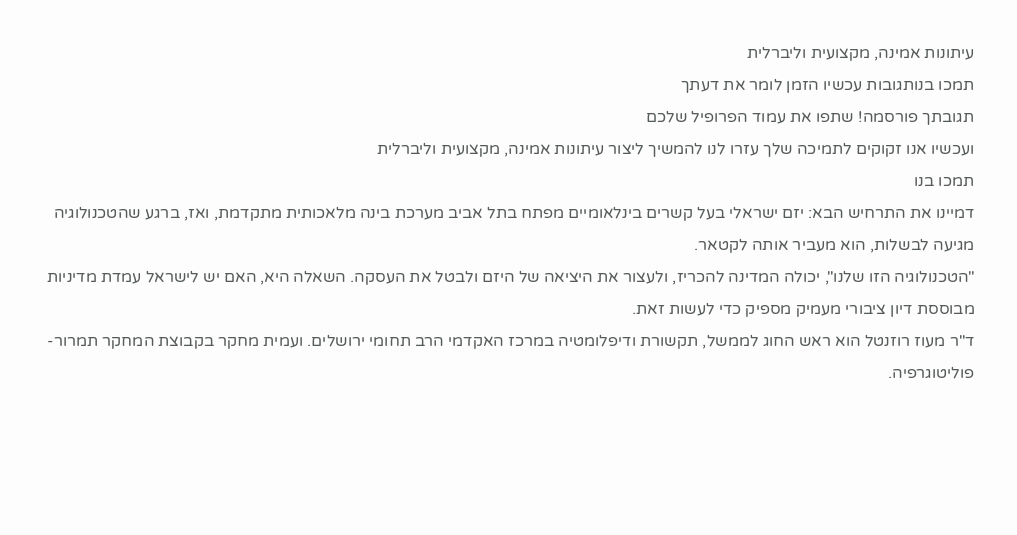עיתונות אמינה, מקצועית וליברלית
תמכו בנותגובות עכשיו הזמן לומר את דעתך
תגובתך פורסמה! שתפו את עמוד הפרופיל שלכם
ועכשיו אנו זקוקים לתמיכה שלך עזרו לנו להמשיך ליצור עיתונות אמינה, מקצועית וליברלית
תמכו בנו
דמיינו את התרחיש הבא: יזם ישראלי בעל קשרים בינלאומיים מפתח בתל אביב מערכת בינה מלאכותית מתקדמת, ואז, ברגע שהטכנולוגיה מגיעה לבשלות, הוא מעביר אותה לקטאר.
"הטכנולוגיה הזו שלנו", יכולה המדינה להכריז, ולעצור את היציאה של היזם ולבטל את העסקה. השאלה היא, האם יש לישראל עמדת מדיניות מבוססת דיון ציבורי מעמיק מספיק כדי לעשות זאת.
ד"ר מעוז רוזנטל הוא ראש החוג לממשל, תקשורת ודיפלומטיה במרכז האקדמי הרב תחומי ירושלים. ועמית מחקר בקבוצת המחקר תמרור-פוליטוגרפיה.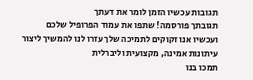תגובות עכשיו הזמן לומר את דעתך
תגובתך פורסמה! שתפו את עמוד הפרופיל שלכם
ועכשיו אנו זקוקים לתמיכה שלך עזרו לנו להמשיך ליצור עיתונות אמינה, מקצועית וליברלית
תמכו בנו